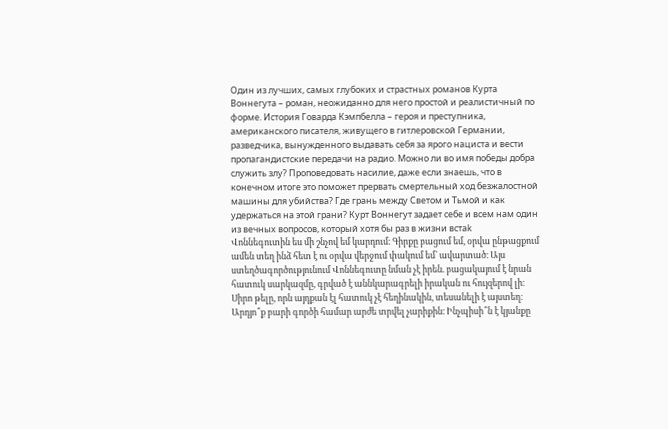Один из лучших, самых глубоких и страстных романов Курта Воннегута – роман, неожиданно для него простой и реалистичный по форме. История Говарда Кэмпбелла – героя и преступника, американского писателя, живущего в гитлеровской Германии, разведчика, вынужденного выдавать себя за ярого нациста и вести пропагандистские передачи на радио. Можно ли во имя победы добра служить злу? Проповедовать насилие, даже если знаешь, что в конечном итоге это поможет прервать смертельный ход безжалостной машины для убийства? Где грань между Светом и Тьмой и как удержаться на этой грани? Курт Воннегут задает себе и всем нам один из вечных вопросов, который хотя бы раз в жизни встаk
Վոննեգուտին ես մի շնչով եմ կարդում։ Գիրքը բացում եմ, օրվա ընթացքում ամեն տեղ ինձ հետ է ու օրվա վերջում փակում եմ` ավարտած։ Այս ստեղծագործությունում Վոննեգուտը նման չէ իրեն. բացակայում է նրան հատուկ սարկազմը, գրված է աննկարագրելի իրական ու հույզերով լի։ Սիրո թելը, որն այդքան էլ հատուկ չէ հեղինակին, տեսանելի է այստեղ։ Արդյո՞ք բարի գործի համար արժե տրվել չարիքին։ Ինչպիսի՞ն է կյանքը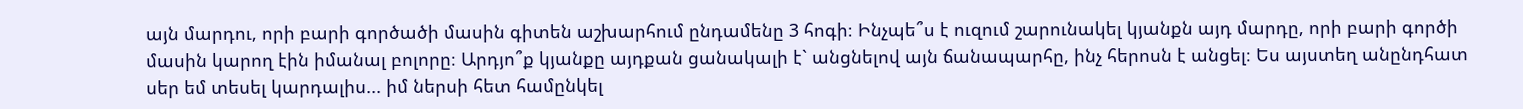այն մարդու, որի բարի գործածի մասին գիտեն աշխարհում ընդամենը 3 հոգի։ Ինչպե՞ս է ուզում շարունակել կյանքն այդ մարդը, որի բարի գործի մասին կարող էին իմանալ բոլորը։ Արդյո՞ք կյանքը այդքան ցանակալի է` անցնելով այն ճանապարհը, ինչ հերոսն է անցել։ Ես այստեղ անընդհատ սեր եմ տեսել կարդալիս... իմ ներսի հետ համընկել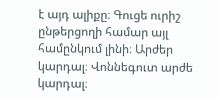է այդ ալիքը։ Գուցե ուրիշ ընթերցողի համար այլ համընկում լինի։ Արժեր կարդալ։ Վոննեգուտ արժե կարդալ։